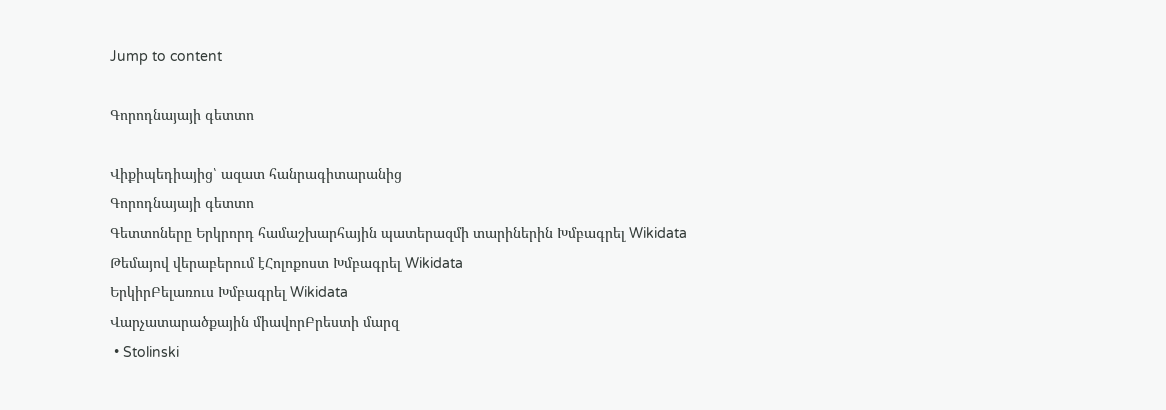Jump to content

Գորոդնայայի գետտո

Վիքիպեդիայից՝ ազատ հանրագիտարանից
Գորոդնայայի գետտո
Գետտոները Երկրորդ համաշխարհային պատերազմի տարիներին Խմբագրել Wikidata
Թեմայով վերաբերում էՀոլոքոստ Խմբագրել Wikidata
ԵրկիրԲելառուս Խմբագրել Wikidata
Վարչատարածքային միավորԲրեստի մարզ
 • Stolinski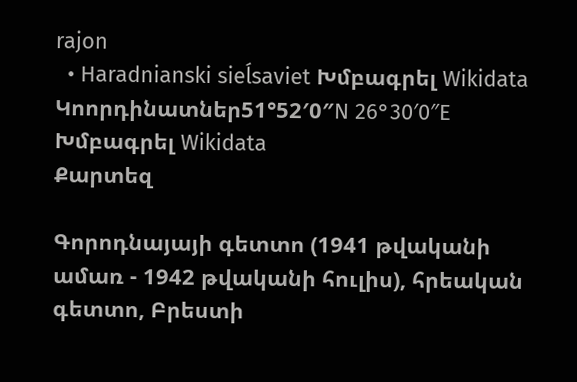rajon
  • Haradnianski sieĺsaviet Խմբագրել Wikidata
Կոորդինատներ51°52′0″N 26°30′0″E Խմբագրել Wikidata
Քարտեզ

Գորոդնայայի գետտո (1941 թվականի ամառ - 1942 թվականի հուլիս), հրեական գետտո, Բրեստի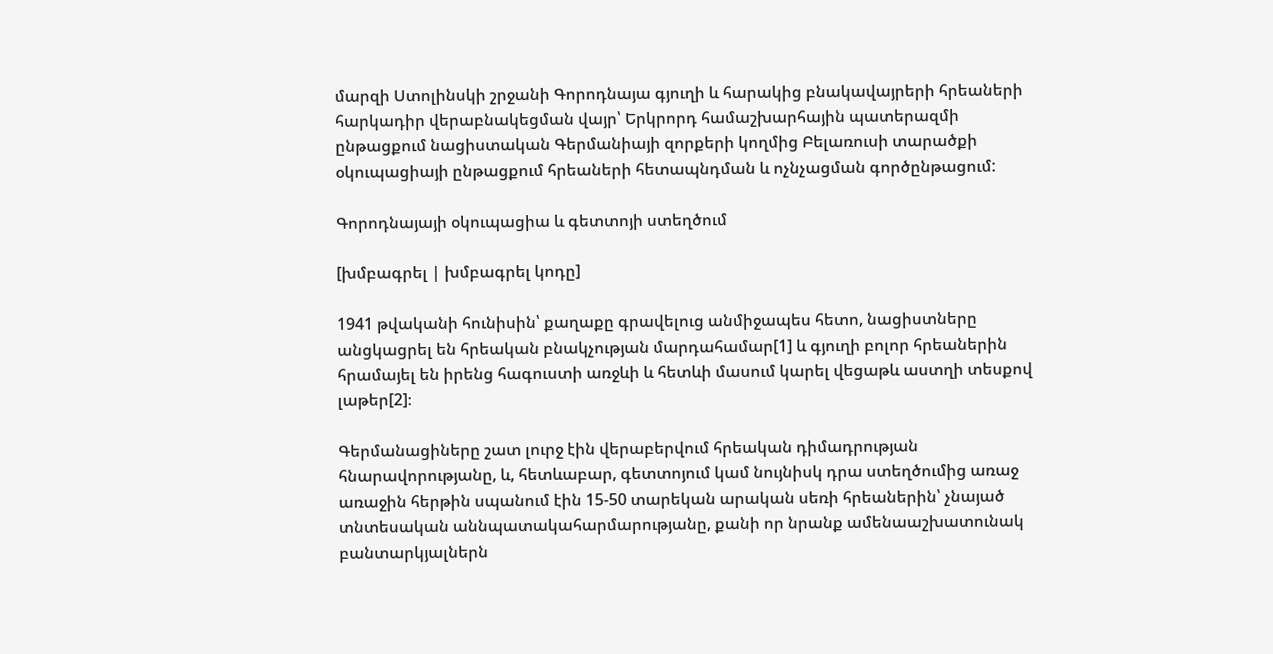մարզի Ստոլինսկի շրջանի Գորոդնայա գյուղի և հարակից բնակավայրերի հրեաների հարկադիր վերաբնակեցման վայր՝ Երկրորդ համաշխարհային պատերազմի ընթացքում նացիստական Գերմանիայի զորքերի կողմից Բելառուսի տարածքի օկուպացիայի ընթացքում հրեաների հետապնդման և ոչնչացման գործընթացում:

Գորոդնայայի օկուպացիա և գետտոյի ստեղծում

[խմբագրել | խմբագրել կոդը]

1941 թվականի հունիսին՝ քաղաքը գրավելուց անմիջապես հետո, նացիստները անցկացրել են հրեական բնակչության մարդահամար[1] և գյուղի բոլոր հրեաներին հրամայել են իրենց հագուստի առջևի և հետևի մասում կարել վեցաթև աստղի տեսքով լաթեր[2]։

Գերմանացիները շատ լուրջ էին վերաբերվում հրեական դիմադրության հնարավորությանը, և, հետևաբար, գետտոյում կամ նույնիսկ դրա ստեղծումից առաջ առաջին հերթին սպանում էին 15-50 տարեկան արական սեռի հրեաներին՝ չնայած տնտեսական աննպատակահարմարությանը, քանի որ նրանք ամենաաշխատունակ բանտարկյալներն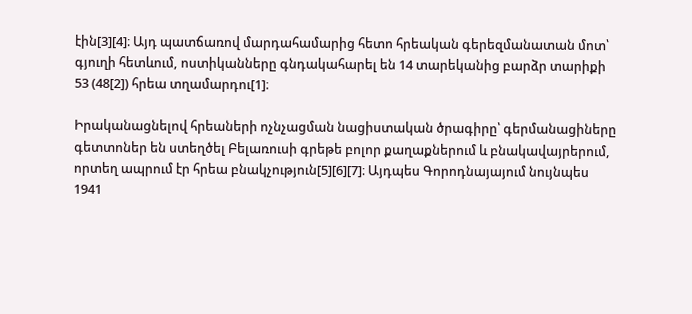էին[3][4]։ Այդ պատճառով մարդահամարից հետո հրեական գերեզմանատան մոտ՝ գյուղի հետևում, ոստիկանները գնդակահարել են 14 տարեկանից բարձր տարիքի 53 (48[2]) հրեա տղամարդու[1]։

Իրականացնելով հրեաների ոչնչացման նացիստական ծրագիրը՝ գերմանացիները գետտոներ են ստեղծել Բելառուսի գրեթե բոլոր քաղաքներում և բնակավայրերում, որտեղ ապրում էր հրեա բնակչություն[5][6][7]։ Այդպես Գորոդնայայում նույնպես 1941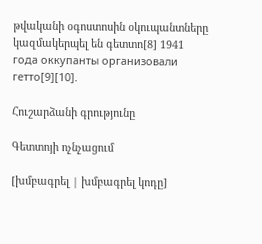թվականի օգոստոսին օկուպանտները կազմակերպել են գետտո[8] 1941 года оккупанты организовали гетто[9][10].

Հուշարձանի գրությունը

Գետտոյի ոչնչացում

[խմբագրել | խմբագրել կոդը]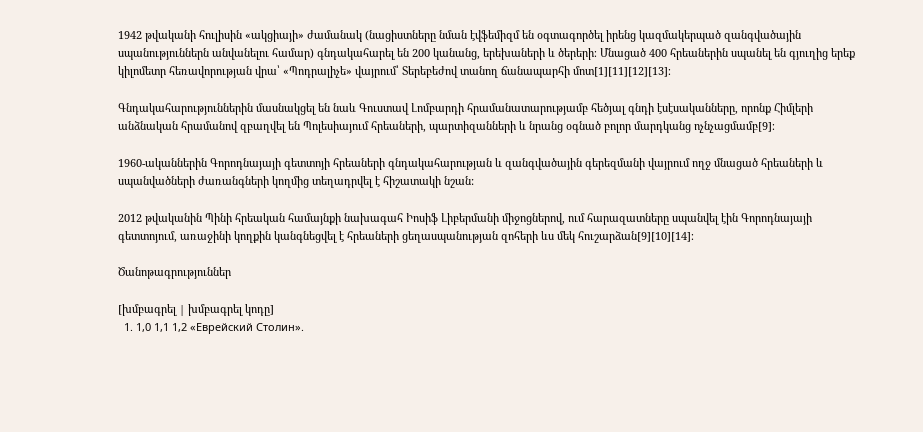1942 թվականի հուլիսին «ակցիայի» ժամանակ (նացիստները նման էվֆեմիզմ են օգտագործել իրենց կազմակերպած զանգվածային սպանություններն անվանելու համար) գնդակահարել են 200 կանանց, երեխաների և ծերերի։ Մնացած 400 հրեաներին սպանել են գյուղից երեք կիլոմետր հեռավորության վրա՝ «Պոդրալիչե» վայրում՝ Տերեբեժով տանող ճանապարհի մոտ[1][11][12][13]։

Գնդակահարություններին մասնակցել են նաև Գուստավ Լոմբարդի հրամանատարությամբ հեծյալ գնդի էսէսականները, որոնք Հիմլերի անձնական հրամանով զբաղվել են Պոլեսիայում հրեաների, պարտիզանների և նրանց օգնած բոլոր մարդկանց ոչնչացմամբ[9]։

1960-ականներին Գորոդնայայի գետտոյի հրեաների գնդակահարության և զանգվածային գերեզմանի վայրում ողջ մնացած հրեաների և սպանվածների ժառանգների կողմից տեղադրվել է հիշատակի նշան:

2012 թվականին Պինի հրեական համայնքի նախագահ Իոսիֆ Լիբերմանի միջոցներով, ում հարազատները սպանվել էին Գորոդնայայի գետտոյում, առաջինի կողքին կանգնեցվել է հրեաների ցեղասպանության զոհերի ևս մեկ հուշարձան[9][10][14]։

Ծանոթագրություններ

[խմբագրել | խմբագրել կոդը]
  1. 1,0 1,1 1,2 «Еврейский Столин».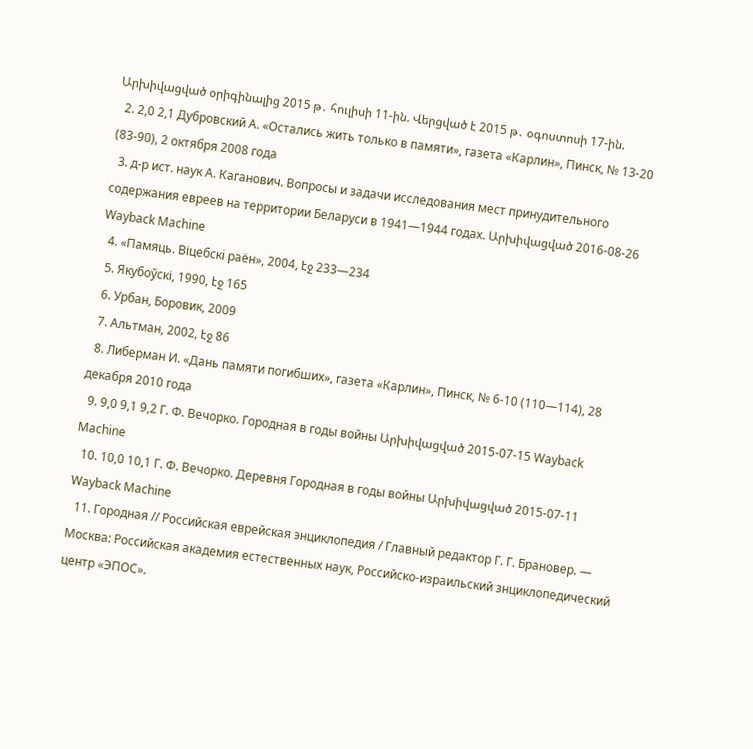Արխիվացված օրիգինալից 2015 թ․ հուլիսի 11-ին. Վերցված է 2015 թ․ օգոստոսի 17-ին.
  2. 2,0 2,1 Дубровский А. «Остались жить только в памяти», газета «Карлин», Пинск, № 13-20 (83-90), 2 октября 2008 года
  3. д-р ист. наук А. Каганович. Вопросы и задачи исследования мест принудительного содержания евреев на территории Беларуси в 1941—1944 годах. Արխիվացված 2016-08-26 Wayback Machine
  4. «Памяць. Віцебскi раён», 2004, էջ 233—234
  5. Якубоўскі, 1990, էջ 165
  6. Урбан, Боровик, 2009
  7. Альтман, 2002, էջ 86
  8. Либерман И. «Дань памяти погибших», газета «Карлин», Пинск, № 6-10 (110—114), 28 декабря 2010 года
  9. 9,0 9,1 9,2 Г. Ф. Вечорко. Городная в годы войны Արխիվացված 2015-07-15 Wayback Machine
  10. 10,0 10,1 Г. Ф. Вечорко. Деревня Городная в годы войны Արխիվացված 2015-07-11 Wayback Machine
  11. Городная // Российская еврейская энциклопедия / Главный редактор Г. Г. Брановер. — Москва: Российская академия естественных наук, Российско-израильский знциклопедический центр «ЭПОС».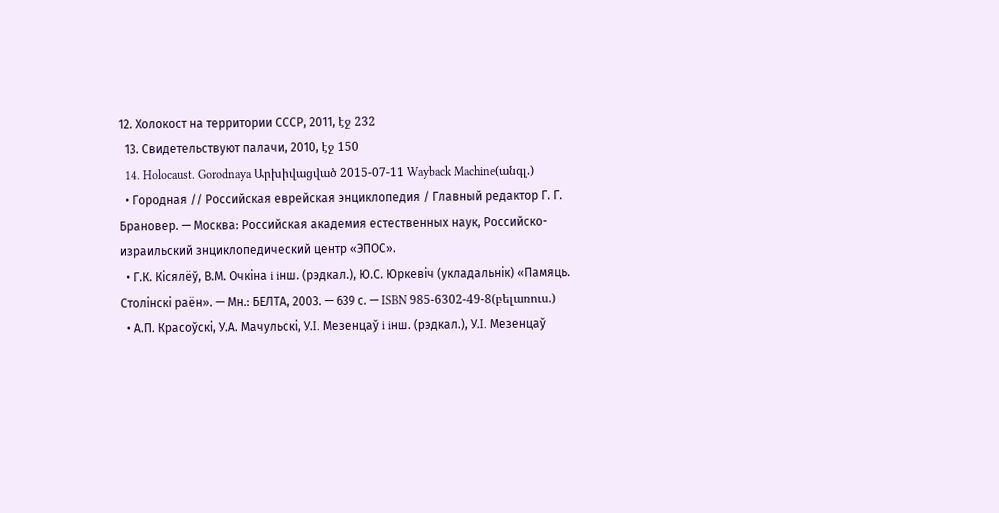12. Холокост на территории СССР, 2011, էջ 232
  13. Свидетельствуют палачи, 2010, էջ 150
  14. Holocaust. Gorodnaya Արխիվացված 2015-07-11 Wayback Machine(անգլ.)
  • Городная // Российская еврейская энциклопедия / Главный редактор Г. Г. Брановер. — Москва: Российская академия естественных наук, Российско-израильский знциклопедический центр «ЭПОС».
  • Г.К. Кісялёў, В.М. Очкіна i iнш. (рэдкал.), Ю.С. Юркевіч (укладальнік) «Памяць. Столінскi раён». — Мн.: БЕЛТА, 2003. — 639 с. — ISBN 985-6302-49-8(բելառուս.)
  • А.П. Красоўскi, У.А. Мачульскi, У.I. Мезенцаў i iнш. (рэдкал.), У.I. Мезенцаў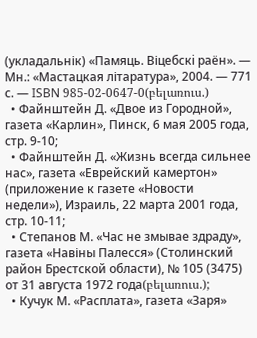(укладальнік) «Памяць. Віцебскi раён». — Мн.: «Мастацкая літаратура», 2004. — 771 с. — ISBN 985-02-0647-0(բելառուս.)
  • Файнштейн Д. «Двое из Городной», газета «Карлин», Пинск, 6 мая 2005 года, стр. 9-10;
  • Файнштейн Д. «Жизнь всегда сильнее нас», газета «Еврейский камертон» (приложение к газете «Новости недели»), Израиль, 22 марта 2001 года, стр. 10-11;
  • Степанов М. «Час не змывае здраду», газета «Навіны Палесся» (Столинский район Брестской области), № 105 (3475) от 31 августа 1972 года(բելառուս.);
  • Кучук М. «Расплата», газета «Заря»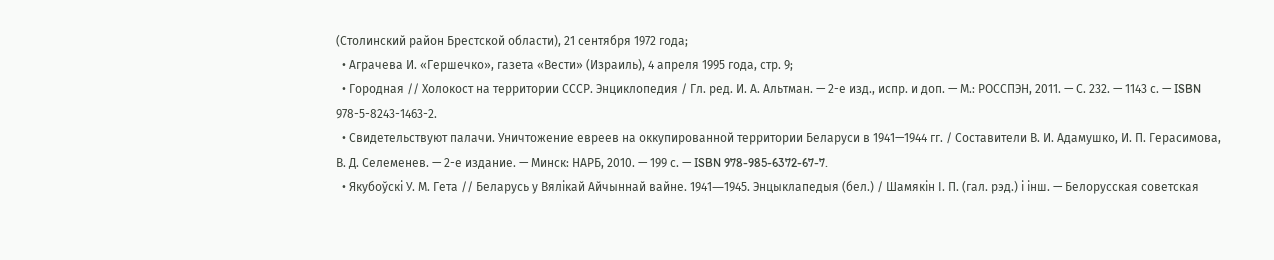(Столинский район Брестской области), 21 сентября 1972 года;
  • Аграчева И. «Гершечко», газета «Вести» (Израиль), 4 апреля 1995 года, стр. 9;
  • Городная // Холокост на территории СССР. Энциклопедия / Гл. ред. И. А. Альтман. — 2-е изд., испр. и доп. — М.: РОССПЭН, 2011. — С. 232. — 1143 с. — ISBN 978-5-8243-1463-2.
  • Свидетельствуют палачи. Уничтожение евреев на оккупированной территории Беларуси в 1941—1944 гг. / Составители В. И. Адамушко, И. П. Герасимова, В. Д. Селеменев. — 2-е издание. — Минск: НАРБ, 2010. — 199 с. — ISBN 978-985-6372-67-7.
  • Якубоўскі У. М. Гета // Беларусь у Вялікай Айчыннай вайне. 1941―1945. Энцыклапедыя (бел.) / Шамякін І. П. (гал. рэд.) і інш. — Белорусская советская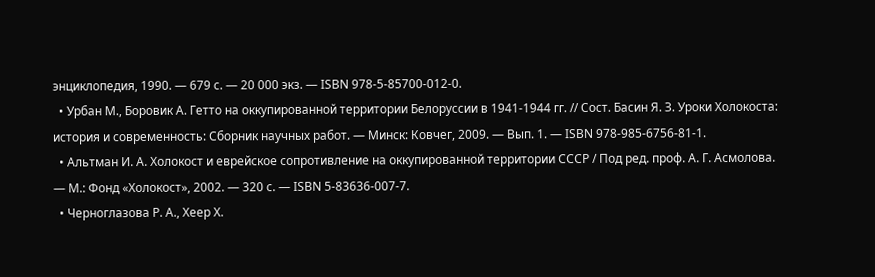энциклопедия, 1990. — 679 с. — 20 000 экз. — ISBN 978-5-85700-012-0.
  • Урбан М., Боровик А. Гетто на оккупированной территории Белоруссии в 1941-1944 гг. // Сост. Басин Я. З. Уроки Холокоста: история и современность: Сборник научных работ. — Минск: Ковчег, 2009. — Вып. 1. — ISBN 978-985-6756-81-1.
  • Альтман И. А. Холокост и еврейское сопротивление на оккупированной территории СССР / Под ред. проф. А. Г. Асмолова. — М.: Фонд «Холокост», 2002. — 320 с. — ISBN 5-83636-007-7.
  • Черноглазова Р. А., Хеер Х.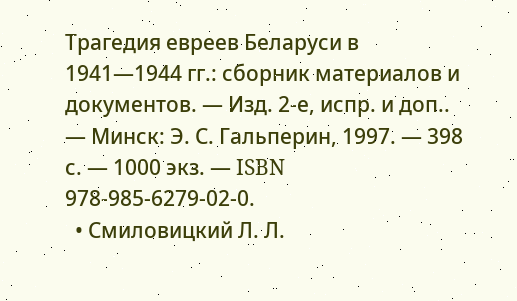Трагедия евреев Беларуси в 1941—1944 гг.: сборник материалов и документов. — Изд. 2-е, испр. и доп.. — Минск: Э. С. Гальперин, 1997. — 398 с. — 1000 экз. — ISBN 978-985-6279-02-0.
  • Смиловицкий Л. Л.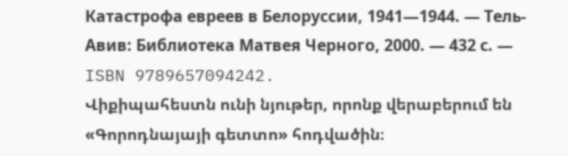Катастрофа евреев в Белоруссии, 1941—1944. — Тель-Авив: Библиотека Матвея Черного, 2000. — 432 с. — ISBN 9789657094242.
Վիքիպահեստն ունի նյութեր, որոնք վերաբերում են «Գորոդնայայի գետտո» հոդվածին։